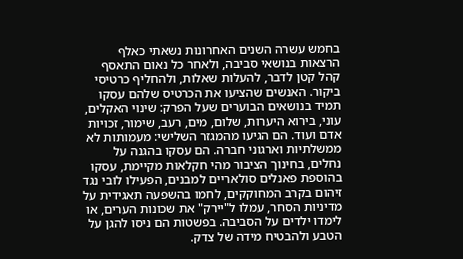בחמש עשרה השנים האחרונות נשאתי כאלף הרצאות בנושאי סביבה, ולאחר כל נאום התאסף קהל קטן לדבר, להעלות שאלות, ולהחליף כרטיסי ביקור. האנשים שהציעו את הכרטיס שלהם עסקו תמיד בנושאים הבוערים שעל הפרק: שינוי האקלים, עוני, בירוא היערות, שלום, מים, רעב, שימור, זכויות אדם ועוד. הם הגיעו מהמגזר השלישי: מעמותות לא ממשלתיות וארגוני חברה. הם עסקו בהגנה על נחלים, בחינוך הציבור מהי חקלאות מקיימת, עסקו בהוספת פאנלים סולאריים למבנים, הפעילו לובי נגד זיהום בקרב המחוקקים, לחמו בהשפעה תאגידית על מדיניות הסחר, עמלו ל"יירק" את שכונות הערים, או לימדו ילדים על הסביבה. בפשטות הם ניסו להגן על הטבע ולהבטיח מידה של צדק.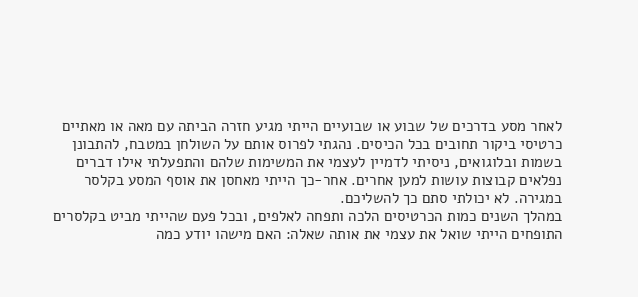לאחר מסע בדרכים של שבוע או שבועיים הייתי מגיע חזרה הביתה עם מאה או מאתיים כרטיסי ביקור תחובים בכל הכיסים. נהגתי לפרוס אותם על השולחן במטבח, להתבונן בשמות ובלוגואים, ניסיתי לדמיין לעצמי את המשימות שלהם והתפעלתי אילו דברים נפלאים קבוצות עושות למען אחרים. אחר-כך הייתי מאחסן את אוסף המסע בקלסר במגירה. לא יכולתי סתם כך להשליכם.
במהלך השנים כמות הכרטיסים הלכה ותפחה לאלפים, ובכל פעם שהייתי מביט בקלסרים התופחים הייתי שואל את עצמי את אותה שאלה: האם מישהו יודע כמה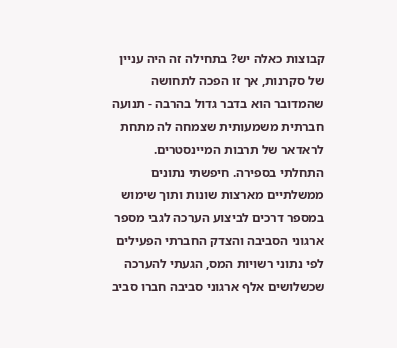קבוצות כאלה יש? בתחילה זה היה עניין של סקרנות, אך זו הפכה לתחושה שהמדובר הוא בדבר גדול בהרבה - תנועה חברתית משמעותית שצמחה לה מתחת לראדאר של תרבות המיינסטרים.
התחלתי בספירה. חיפשתי נתונים ממשלתיים מארצות שונות ותוך שימוש במספר דרכים לביצוע הערכה לגבי מספר ארגוני הסביבה והצדק החברתי הפעילים לפי נתוני רשויות המס, הגעתי להערכה שכשלושים אלף ארגוני סביבה חברו סביב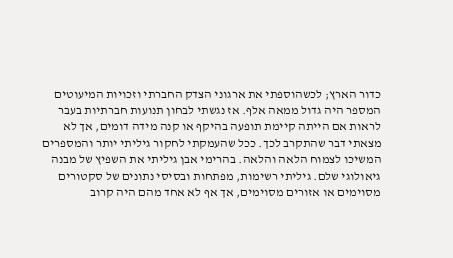כדור הארץ; לכשהוספתי את ארגוני הצדק החברתי וזכויות המיעוטים המספר היה גדול ממאה אלף. אז נגשתי לבחון תנועות חברתיות בעבר לראות אם הייתה קיימת תופעה בהיקף או קנה מידה דומים, אך לא מצאתי דבר שהתקרב לכך. ככל שהעמקתי לחקור גיליתי יותר והמספרים המשיכו לצמוח הלאה והלאה. בהרימי אבן גיליתי את השפיץ של מבנה גיאולוגי שלם. גיליתי רשימות, מפתחות ובסיסי נתונים של סקטורים מסוימים או אזורים מסוימים, אך אף לא אחד מהם היה קרוב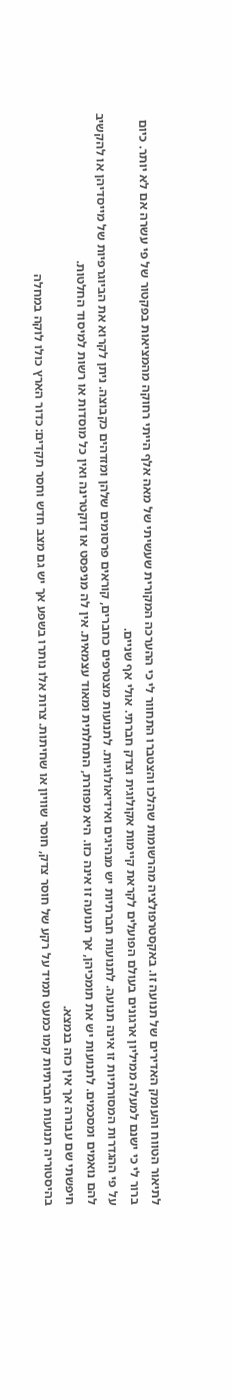לתיאור הטווח והעומק האדירים של תנועה זו. באקסטרפולציה מהרשומות שהלכו והצטברו התחוור לי כי ההערכה המקורית שעשיתי של מאה אלף הייתי רחוקה מהמציאות בפקטור של פי עשרה אם לא יותר. כיום ברור לי כי ישנם למעלה ממיליון ארגונים בעולם הפועלים לקראת קיימות אקולוגית וצדק חברתי. אולי אף שניים.
על פי ההגדרות המסורתיות זו אינה תנועה. לתנועות חברתיות יש מנהיגים ואידיאולוגיות. לתנועות מצטרפים כחברים, קוראים פרסומים שלהן ומזדהים כקבוצה. ניתן לקרוא את הביוגרפיות של מייסדיהן או להקשיב להם נואמים ומסכמים. לתנועות יש את תומכיהן, אך תנועה זו אינה כזו. היא מפוזרת, התחלתית ומאוד עצמאית. אין לה מניפסט או דוקטרינה ואין כל מוסדות או רשות למיסוד החלטות.
חיפשתי שם עבורה אך אין כזה בנמצא.
בהיסטוריה תנועות חברתיות קמו כמעט תמיד על רקע של חוסר צדק, חוסר שוויון או שחיתות. צרות אלו נותרו בשפע אך יש גם מצב חדש וחסר תקדים: כדור הארץ כולו לוקה במחלה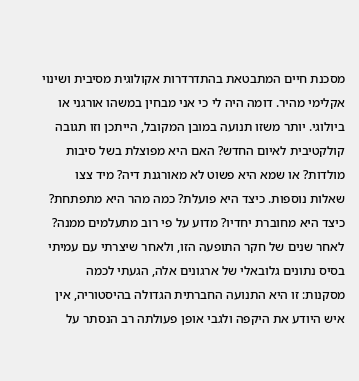מסכנת חיים המתבטאת בהתדרדרות אקולוגית מסיבית ושינוי אקלימי מהיר. דומה היה לי כי אני מבחין במשהו אורגני או ביולוגי. יותר משזו תנועה במובן המקובל, הייתכן וזו תגובה קולקטיבית לאיום החדש? האם היא מפוצלת בשל סיבות מולדות? או שמא היא פשוט לא מאורגנת דיה? מיד צצו שאלות נוספות. כיצד היא פועלת? כמה מהר היא מתפתחת? כיצד היא מחוברת יחדיו? מדוע על פי רוב מתעלמים ממנה?
לאחר שנים של חקר התופעה הזו, ולאחר שיצרתי עם עמיתי בסיס נתונים גלובאלי של ארגונים אלה, הגעתי לכמה מסקנות: זו היא התנועה החברתית הגדולה בהיסטוריה, אין איש היודע את היקפה ולגבי אופן פעולתה רב הנסתר על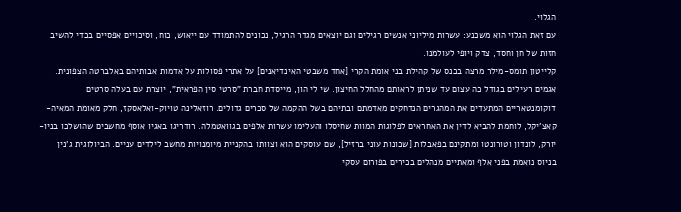הגלוי.
עם זאת הגלוי הוא משכנע: עשרות מיליוני אנשים רגילים וגם יוצאים מגדר הרגיל, נכונים להתמודד עם ייאוש, כוח, וסיכויים אפסיים בכדי להשיב חזות של חן וחסד, צדק ויופי לעולמנו.
קלייטון תומס-מילר מרצה בכנס של קהילת בני אומת הקרי [אחד משבטי האינדיאנים] על אתרי פסולות על אדמות אבותיהם באלברטה הצפונית. אגמים רעילים בגודל כה עצום עד שניתן לראותם מהחלל החיצון. שי לי הון, מייסדת חברת "סרטי סין הפראית", יוצרת עם בעלה סרטים דוקומנטאריים המתעדים את המהגרים הנדחקים מאדמתם ובתיהם בשל ההקמה של סכרים גדולים. רוזאלינה טויוק-ואלאסקז, חלק מאומת המאיה-קאצ'יקל, לוחמת להביא לדין את האחראים לפלוגות המוות שחיסלו והעלימו עשרות אלפים בגוואטמלה. רודריגו באגיו אוסף מחשבים שהושלכו בניו-יורק, לונדון וטורונטו ומתקינם בפאבלות [שכונות עוני ברזיל], שם עוסקים הוא וצוותו בהקניית מיומנויות מחשב לילדים עניים. הביולוגית ג'נין בניוס נואמת בפני אלף ומאתיים מנהלים בכירים בפורום עסקי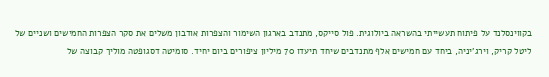בקווינסלנד על פיתוח תעשייתי בהשראה ביולוגית. פול סייקס, מתנדב בארגון השימור והצפרות אודבון משלים את סקר הצפרות החמישים ושניים של ליטל קריק, וירג'יניה, ביחד עם חמישים אלף מתנדבים שיחד תיעדו 70 מיליון ציפורים ביום יחיד. סומיטה דסגופטה מוליך קבוצה של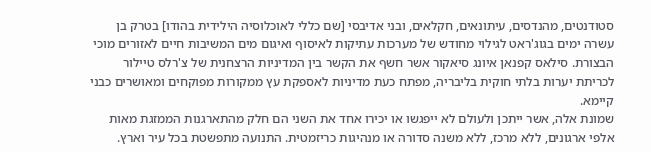סטודנטים, מהנדסים, עיתונאים, חקלאים, ובני אדיבסי [שם כללי לאוכלוסיה הילידית בהודו] בטרק בן עשרה ימים בגוג'ראט לגילוי מחודש של מערכות עתיקות לאיסוף ואיגום מים המשיבות חיים לאזורים מוכי הבצורת. סילאס קפנאן איונג סיאקור אשר חשף את הקשר בין המדיניות הרצחנית של צ'רלס טיילור לכריתת יערות בלתי חוקית בליבריה, מפתח כעת מדיניות לאספקת עץ ממקורות מפוקחים ומאושרים כבני קיימא.
שמונת אלה, אשר ייתכן ולעולם לא ייפגשו או יכירו אחד את השני הם חלק מהתארגנות הממזגת מאות אלפי ארגונים, ללא מרכז, ללא משנה סדורה או מנהיגות כריזמטית. התנועה מתפשטת בכל עיר וארץ.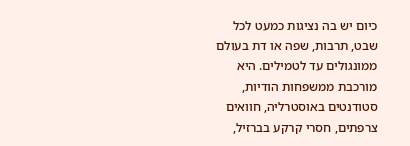כיום יש בה נציגות כמעט לכל שבט, תרבות, שפה או דת בעולם ממונגולים עד לטמילים. היא מורכבת ממשפחות הודיות, סטודנטים באוסטרליה, חוואים צרפתים, חסרי קרקע בברזיל,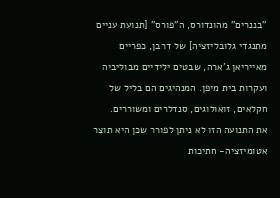"בננרים" מהונדורס, ה"פורס" [תנועת עניים מתנגדי גלובליזציה] של דרבן, כפריים מאייריאן ג'ארה, שבטים ילידיים מבוליביה ועקרות בית מיפן. המנהיגים הם בליל של חקלאים, זואולוגים, סנדלרים ומשוררים.
את התנועה הזו לא ניתן לפורר שכן היא תוצר אטומיזציה- חתיכות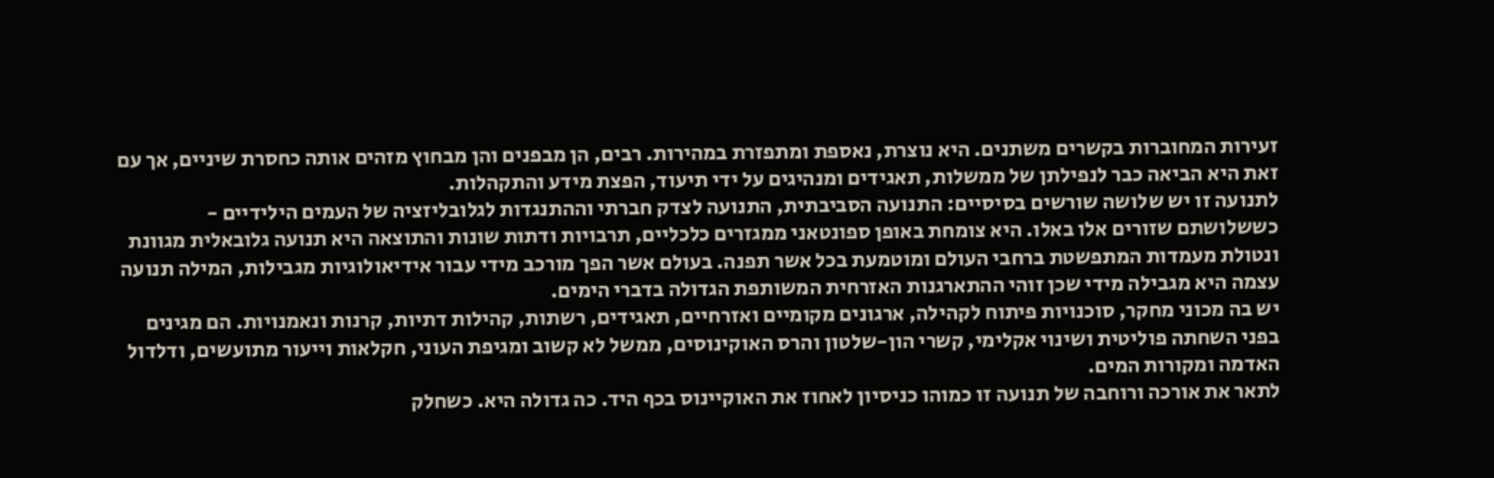זעירות המחוברות בקשרים משתנים. היא נוצרת, נאספת ומתפזרת במהירות. רבים, הן מבפנים והן מבחוץ מזהים אותה כחסרת שיניים, אך עם זאת היא הביאה כבר לנפילתן של ממשלות, תאגידים ומנהיגים על ידי תיעוד, הפצת מידע והתקהלות.
לתנועה זו יש שלושה שורשים בסיסיים: התנועה הסביבתית, התנועה לצדק חברתי וההתנגדות לגלובליזציה של העמים הילידיים - כששלושתם שזורים אלו באלו. היא צומחת באופן ספונטאני ממגזרים כלכליים, תרבויות ודתות שונות והתוצאה היא תנועה גלובאלית מגוונת ונטולת מעמדות המתפשטת ברחבי העולם ומוטמעת בכל אשר תפנה. בעולם אשר הפך מורכב מידי עבור אידיאולוגיות מגבילות, המילה תנועה עצמה היא מגבילה מידי שכן זוהי ההתארגנות האזרחית המשותפת הגדולה בדברי הימים.
יש בה מכוני מחקר, סוכנויות פיתוח לקהילה, ארגונים מקומיים ואזרחיים, תאגידים, רשתות, קהילות דתיות, קרנות ונאמנויות. הם מגינים בפני השחתה פוליטית ושינוי אקלימי, קשרי הון-שלטון והרס האוקינוסים, ממשל לא קשוב ומגיפת העוני, חקלאות וייעור מתועשים, ודלדול האדמה ומקורות המים.
לתאר את אורכה ורוחבה של תנועה זו כמוהו כניסיון לאחוז את האוקיינוס בכף היד. כה גדולה היא. כשחלק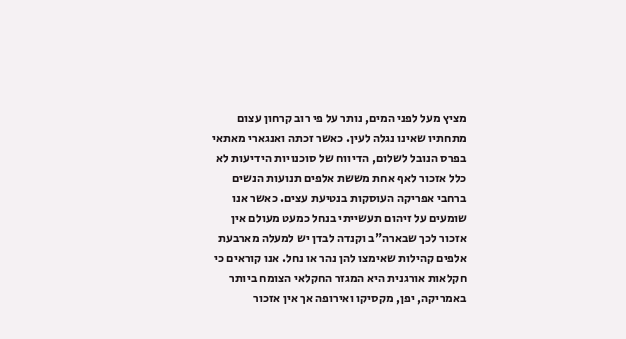מציץ מעל לפני המים, נותר על פי רוב קרחון עצום מתחתיו שאינו נגלה לעין. כאשר זכתה ואנגארי מאתאי בפרס הנובל לשלום, הדיווח של סוכנויות הידיעות לא כלל אזכור לאף אחת מששת אלפים תנועות הנשים ברחבי אפריקה העוסקות בנטיעת עצים. כאשר אנו שומעים על זיהום תעשייתי בנחל כמעט מעולם אין אזכור לכך שבארה"ב וקנדה לבדן יש למעלה מארבעת אלפים קהילות שאימצו להן נהר או נחל. אנו קוראים כי חקלאות אורגנית היא המגזר החקלאי הצומח ביותר באמריקה, יפן, מקסיקו ואירופה אך אין אזכור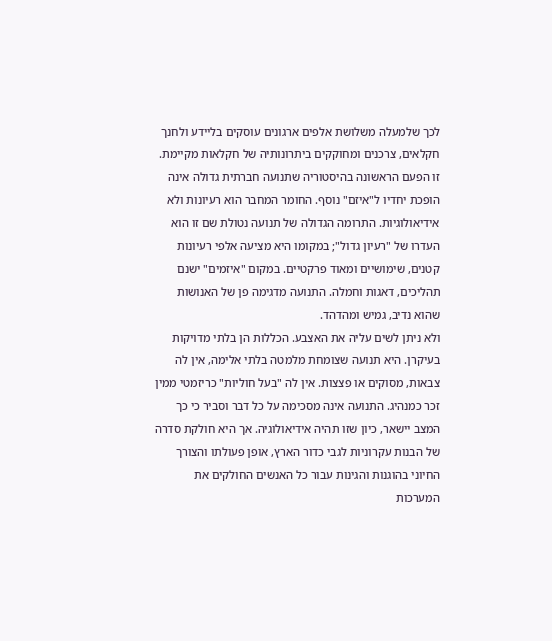לכך שלמעלה משלושת אלפים ארגונים עוסקים בליידע ולחנך חקלאים, צרכנים ומחוקקים ביתרונותיה של חקלאות מקיימת.
זו הפעם הראשונה בהיסטוריה שתנועה חברתית גדולה אינה הופכת יחדיו ל"איזם" נוסף. החומר המחבר הוא רעיונות ולא אידיאולוגיות. התרומה הגדולה של תנועה נטולת שם זו הוא העדרו של "רעיון גדול"; במקומו היא מציעה אלפי רעיונות קטנים, שימושיים ומאוד פרקטיים. במקום "איזמים" ישנם תהליכים, דאגות וחמלה. התנועה מדגימה פן של האנושות שהוא נדיב, גמיש ומהדהד.
ולא ניתן לשים עליה את האצבע. הכללות הן בלתי מדויקות בעיקרן. היא תנועה שצומחת מלמטה בלתי אלימה, אין לה צבאות, מסוקים או פצצות. אין לה "בעל חוליות" כריזמטי ממין זכר כמנהיג. התנועה אינה מסכימה על כל דבר וסביר כי כך המצב יישאר, כיון שזו תהיה אידיאולוגיה. אך היא חולקת סדרה של הבנות עקרוניות לגבי כדור הארץ, אופן פעולתו והצורך החיוני בהוגנות והגינות עבור כל האנשים החולקים את המערכות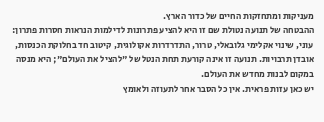מעניקות ומתחזקות החיים של כדור הארץ.
ההבטחה של תנועה נטולת שם זו היא להציע פתרונות לדילמות הנראות חסרות פתרון: עוני, שינוי אקלימי גלובאלי, טרור, התדרדרות אקולוגית, קיטוב חד בחלוקת הכנסות, אובדן תרבויות. תנועה זו אינה קורעת תחת הנטל של "להציל את העולם"; היא מנסה במקום לבנות מחדש את העולם.
יש כאן עזות פראית. אין כל הסבר אחר לתעוזה ולאומץ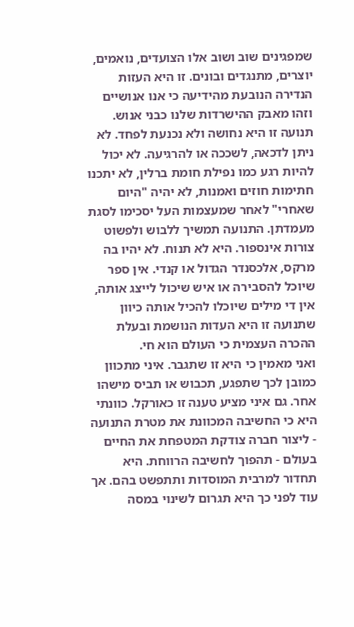שמפגינים שוב ושוב אלו הצועדים, נואמים, יוצרים, מתנגדים ובונים. זו היא העזות הנדירה הנובעת מהידיעה כי אנו אנושיים וזהו מאבק ההישרדות שלנו כבני אנוש.
תנועה זו היא נחושה ולא נכנעת לפחד. לא ניתן לדכאה, לשככה או להרגיעה. לא יכול להיות רגע כמו נפילת חומת ברלין, לא יתכנו חתימות חוזים ואמנות, לא יהיה "היום שאחרי" לאחר שמעצמות העל יסכימו לסגת מעמדתן. התנועה תמשיך ללבוש ולפשוט צורות אינספור. היא לא תנוח. לא יהיו בה מרקס, אלכסנדר הגדול או קנדי. אין ספר שיוכל להסבירה או איש שיכול לייצג אותה, אין די מילים שיוכלו להכיל אותה כיוון שתנועה זו היא העדות הנושמת ובעלת ההכרה העצמית כי העולם הוא חי.
ואני מאמין כי היא זו שתגבר. איני מתכוון כמובן לכך שתפגע, תכבוש או תביס מישהו אחר. גם איני מציע טענה זו כאורקל. כוונתי היא כי החשיבה המכוונת את מטרת התנועה - ליצור חברה צודקת המטפחת את החיים בעולם - תהפוך לחשיבה הרווחת. היא תחדור למרבית המוסדות ותתפשט בהם. אך עוד לפני כך היא תגרום לשינוי במסה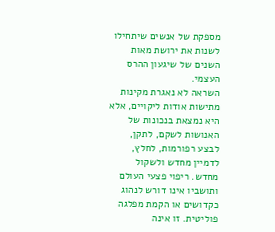מספקת של אנשים שיתחילו לשנות את ירושת מאות השנים של שיגעון ההרס העצמי.
השראה לא נאגרת מקינות מתישות אודות ליקויים, אלא היא נמצאת בנכונות של האנושות לשקם, לתקן, לבצע רפורמות, לחלץ, לדמיין מחדש ולשקול מחדש. ריפוי פצעי העולם ותושביו אינו דורש לנהוג כקדושים או הקמת מפלגה פוליטית. זו אינה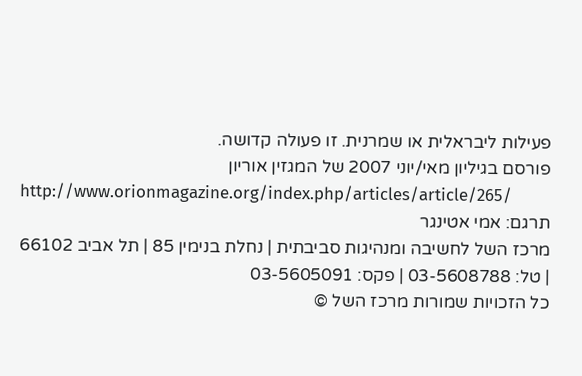פעילות ליבראלית או שמרנית. זו פעולה קדושה.
פורסם בגיליון מאי/יוני 2007 של המגזין אוריון
http://www.orionmagazine.org/index.php/articles/article/265/
תרגם: אמי אטינגר
מרכז השל לחשיבה ומנהיגות סביבתית | נחלת בנימין 85 | תל אביב 66102 | טל: 03-5608788 | פקס: 03-5605091
כל הזכויות שמורות מרכז השל ©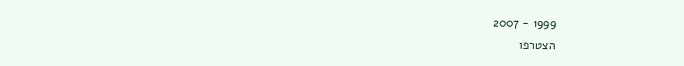1999 - 2007
הצטרפו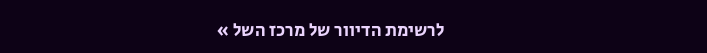לרשימת הדיוור של מרכז השל »